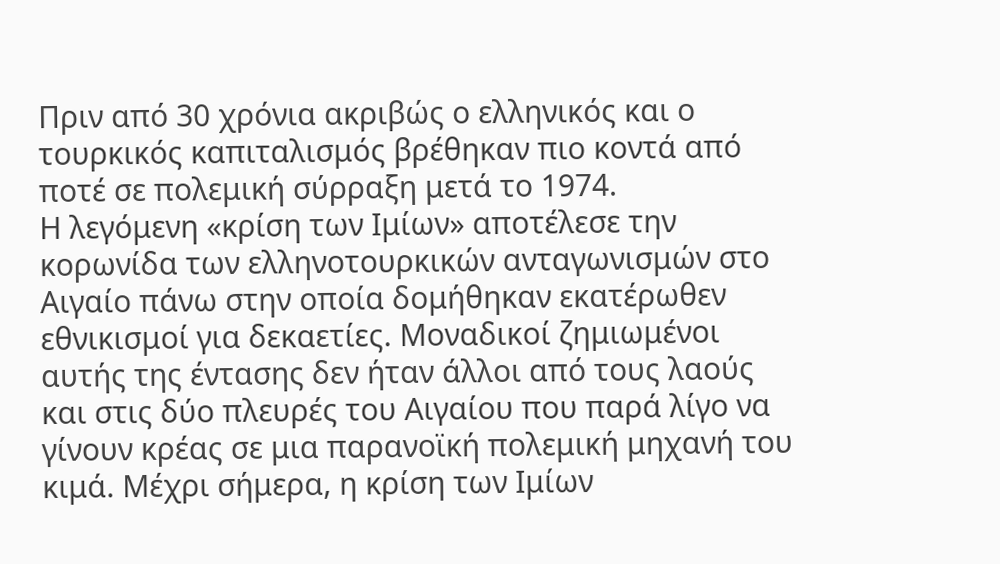Πριν από 30 χρόνια ακριβώς ο ελληνικός και ο τουρκικός καπιταλισμός βρέθηκαν πιο κοντά από ποτέ σε πολεμική σύρραξη μετά το 1974.
Η λεγόμενη «κρίση των Ιμίων» αποτέλεσε την κορωνίδα των ελληνοτουρκικών ανταγωνισμών στο Αιγαίο πάνω στην οποία δομήθηκαν εκατέρωθεν εθνικισμοί για δεκαετίες. Μοναδικοί ζημιωμένοι αυτής της έντασης δεν ήταν άλλοι από τους λαούς και στις δύο πλευρές του Αιγαίου που παρά λίγο να γίνουν κρέας σε μια παρανοϊκή πολεμική μηχανή του κιμά. Μέχρι σήμερα, η κρίση των Ιμίων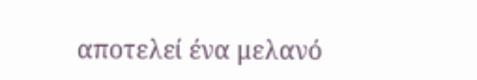αποτελεί ένα μελανό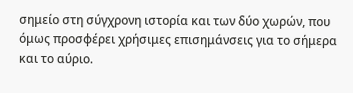σημείο στη σύγχρονη ιστορία και των δύο χωρών, που όμως προσφέρει χρήσιμες επισημάνσεις για το σήμερα και το αύριο.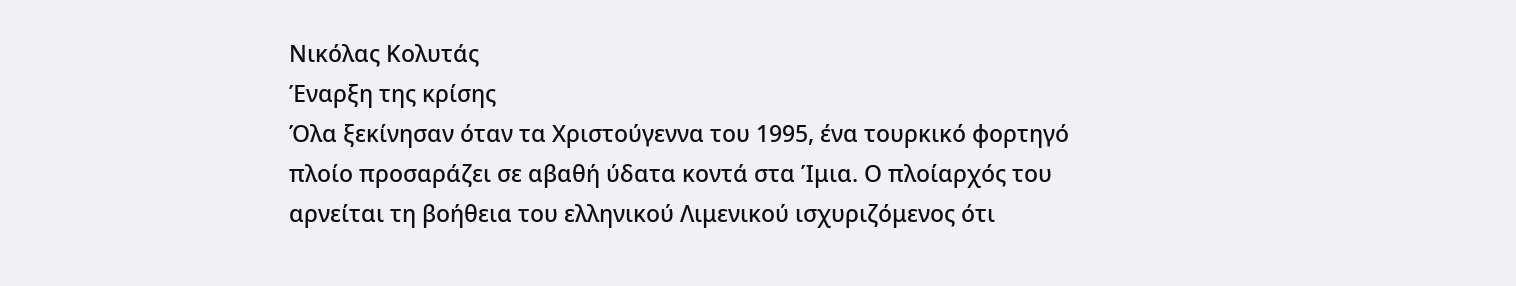Νικόλας Κολυτάς
Έναρξη της κρίσης
Όλα ξεκίνησαν όταν τα Χριστούγεννα του 1995, ένα τουρκικό φορτηγό πλοίο προσαράζει σε αβαθή ύδατα κοντά στα Ίμια. Ο πλοίαρχός του αρνείται τη βοήθεια του ελληνικού Λιμενικού ισχυριζόμενος ότι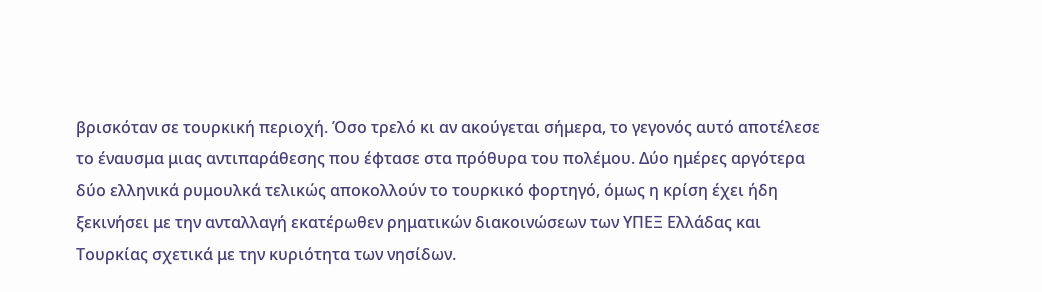βρισκόταν σε τουρκική περιοχή. Όσο τρελό κι αν ακούγεται σήμερα, το γεγονός αυτό αποτέλεσε το έναυσμα μιας αντιπαράθεσης που έφτασε στα πρόθυρα του πολέμου. Δύο ημέρες αργότερα δύο ελληνικά ρυμουλκά τελικώς αποκολλούν το τουρκικό φορτηγό, όμως η κρίση έχει ήδη ξεκινήσει με την ανταλλαγή εκατέρωθεν ρηματικών διακοινώσεων των ΥΠΕΞ Ελλάδας και Τουρκίας σχετικά με την κυριότητα των νησίδων.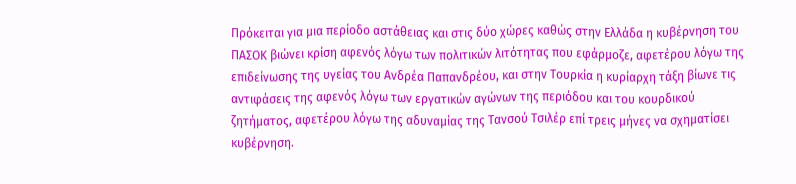Πρόκειται για μια περίοδο αστάθειας και στις δύο χώρες καθώς στην Ελλάδα η κυβέρνηση του ΠΑΣΟΚ βιώνει κρίση αφενός λόγω των πολιτικών λιτότητας που εφάρμοζε, αφετέρου λόγω της επιδείνωσης της υγείας του Ανδρέα Παπανδρέου, και στην Τουρκία η κυρίαρχη τάξη βίωνε τις αντιφάσεις της αφενός λόγω των εργατικών αγώνων της περιόδου και του κουρδικού ζητήματος, αφετέρου λόγω της αδυναμίας της Τανσού Τσιλέρ επί τρεις μήνες να σχηματίσει κυβέρνηση.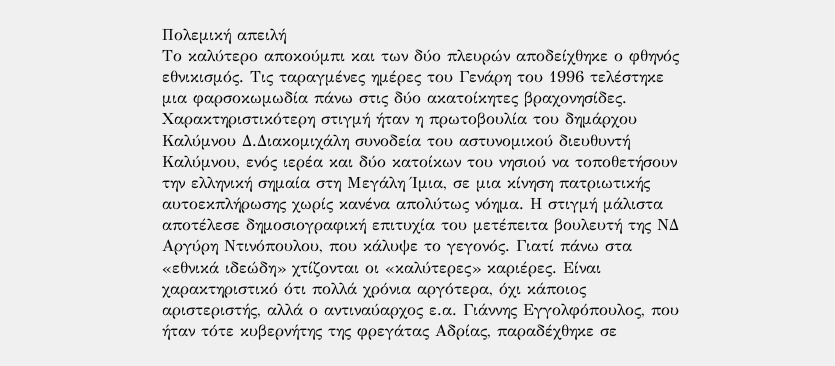Πολεμική απειλή
Το καλύτερο αποκούμπι και των δύο πλευρών αποδείχθηκε ο φθηνός εθνικισμός. Τις ταραγμένες ημέρες του Γενάρη του 1996 τελέστηκε μια φαρσοκωμωδία πάνω στις δύο ακατοίκητες βραχονησίδες. Χαρακτηριστικότερη στιγμή ήταν η πρωτοβουλία του δημάρχου Καλύμνου Δ.Διακομιχάλη συνοδεία του αστυνομικού διευθυντή Καλύμνου, ενός ιερέα και δύο κατοίκων του νησιού να τοποθετήσουν την ελληνική σημαία στη Μεγάλη Ίμια, σε μια κίνηση πατριωτικής αυτοεκπλήρωσης χωρίς κανένα απολύτως νόημα. Η στιγμή μάλιστα αποτέλεσε δημοσιογραφική επιτυχία του μετέπειτα βουλευτή της ΝΔ Αργύρη Ντινόπουλου, που κάλυψε το γεγονός. Γιατί πάνω στα «εθνικά ιδεώδη» χτίζονται οι «καλύτερες» καριέρες. Είναι χαρακτηριστικό ότι πολλά χρόνια αργότερα, όχι κάποιος αριστεριστής, αλλά ο αντιναύαρχος ε.α. Γιάννης Εγγολφόπουλος, που ήταν τότε κυβερνήτης της φρεγάτας Αδρίας, παραδέχθηκε σε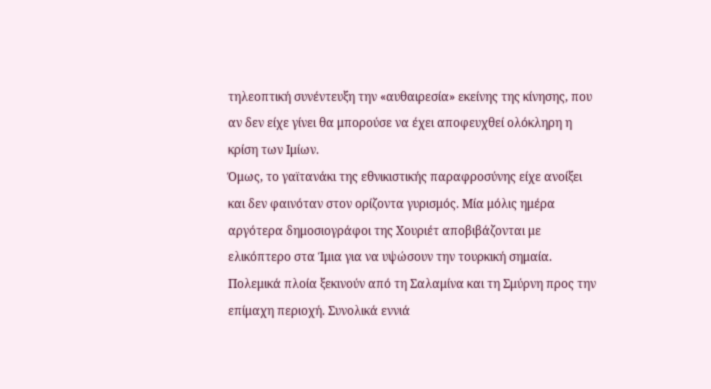τηλεοπτική συνέντευξη την «αυθαιρεσία» εκείνης της κίνησης, που αν δεν είχε γίνει θα μπορούσε να έχει αποφευχθεί ολόκληρη η κρίση των Ιμίων.
Όμως, το γαϊτανάκι της εθνικιστικής παραφροσύνης είχε ανοίξει και δεν φαινόταν στον ορίζοντα γυρισμός. Μία μόλις ημέρα αργότερα δημοσιογράφοι της Χουριέτ αποβιβάζονται με ελικόπτερο στα Ίμια για να υψώσουν την τουρκική σημαία. Πολεμικά πλοία ξεκινούν από τη Σαλαμίνα και τη Σμύρνη προς την επίμαχη περιοχή. Συνολικά εννιά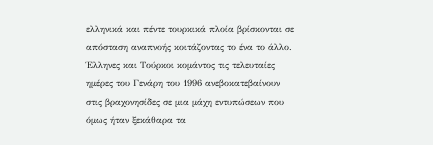ελληνικά και πέντε τουρκικά πλοία βρίσκονται σε απόσταση αναπνοής κοιτάζοντας το ένα το άλλο. Έλληνες και Τούρκοι κομάντος τις τελευταίες ημέρες του Γενάρη του 1996 ανεβοκατεβαίνουν στις βραχονησίδες σε μια μάχη εντυπώσεων που όμως ήταν ξεκάθαρα τα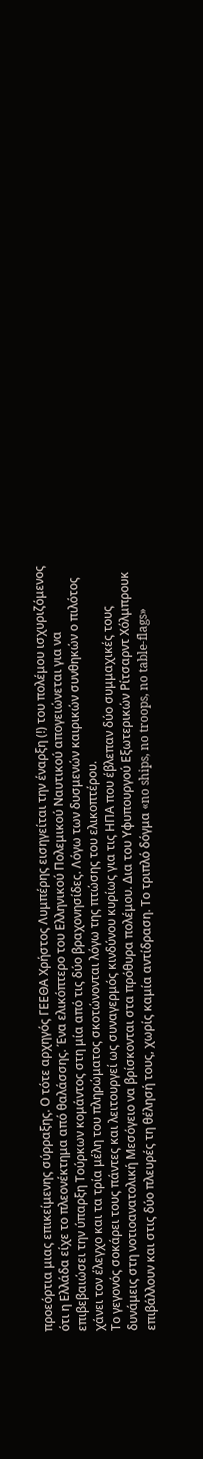προεόρτια μιας επικείμενης σύρραξης. Ο τότε αρχηγός ΓΕΕΘΑ Χρήστος Λυμπέρης εισηγείται την έναρξη (!) του πολέμου ισχυριζόμενος ότι η Ελλάδα είχε το πλεονέκτημα από θαλάσσης. Ένα ελικόπτερο του Ελληνικού Πολεμικού Ναυτικού απογειώνεται για να επιβεβαιώσει την ύπαρξη Τούρκων κομάντος στη μία από τις δύο βραχονησίδες. Λόγω των δυσμενών καιρικών συνθηκών ο πιλότος χάνει τον έλεγχο και τα τρία μέλη του πληρώματος σκοτώνονται λόγω της πτώσης του ελικοπτέρου.
Το γεγονός σοκάρει τους πάντες και λειτουργεί ως συναγερμός κινδύνου κυρίως για τις ΗΠΑ που έβλεπαν δύο συμμαχικές τους δυνάμεις στη νοτιοανατολική Μεσόγειο να βρίσκονται στα πρόθυρα πολέμου. Δια του Υφυπουργού Εξωτερικών Ρίτσαρντ Χόλμπρουκ επιβάλλουν και στις δύο πλευρές τη θέλησή τους, χωρίς καμία αντίδραση. Το τριπλό δόγμα «no ships, no troops, no table-flags»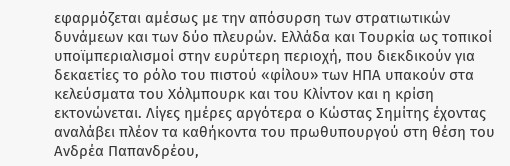εφαρμόζεται αμέσως με την απόσυρση των στρατιωτικών δυνάμεων και των δύο πλευρών. Ελλάδα και Τουρκία ως τοπικοί υποϊμπεριαλισμοί στην ευρύτερη περιοχή, που διεκδικούν για δεκαετίες το ρόλο του πιστού «φίλου» των ΗΠΑ υπακούν στα κελεύσματα του Χόλμπουρκ και του Κλίντον και η κρίση εκτονώνεται. Λίγες ημέρες αργότερα ο Κώστας Σημίτης έχοντας αναλάβει πλέον τα καθήκοντα του πρωθυπουργού στη θέση του Ανδρέα Παπανδρέου,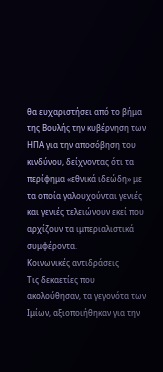θα ευχαριστήσει από το βήμα της Βουλής την κυβέρνηση των ΗΠΑ για την αποσόβηση του κινδύνου, δείχνοντας ότι τα περίφημα «εθνικά ιδεώδη» με τα οποία γαλουχούνται γενιές και γενιές τελειώνουν εκεί που αρχίζουν τα ιμπεριαλιστικά συμφέροντα.
Κοινωνικές αντιδράσεις
Τις δεκαετίες που ακολούθησαν, τα γεγονότα των Ιμίων, αξιοποιήθηκαν για την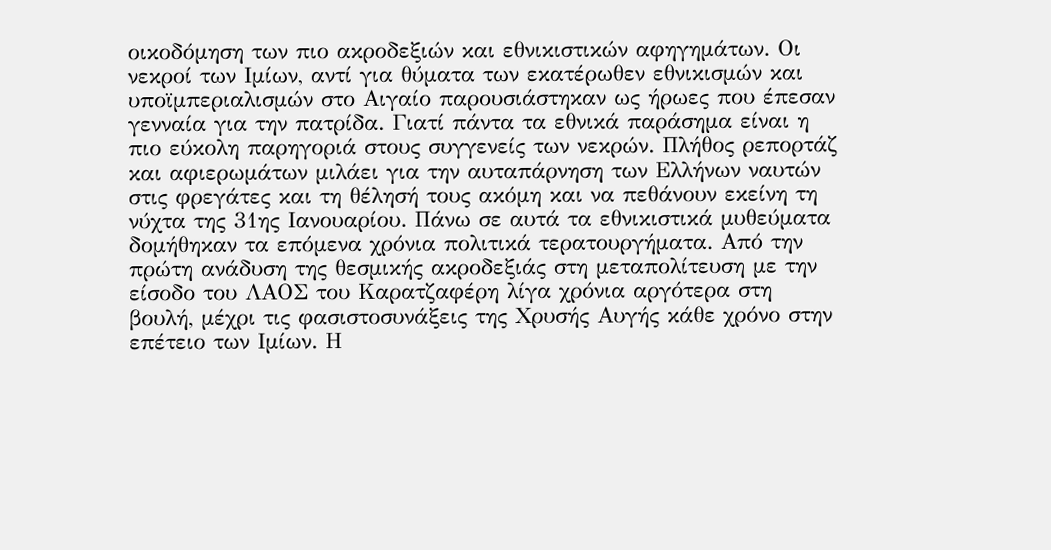οικοδόμηση των πιο ακροδεξιών και εθνικιστικών αφηγημάτων. Οι νεκροί των Ιμίων, αντί για θύματα των εκατέρωθεν εθνικισμών και υποϊμπεριαλισμών στο Αιγαίο παρουσιάστηκαν ως ήρωες που έπεσαν γενναία για την πατρίδα. Γιατί πάντα τα εθνικά παράσημα είναι η πιο εύκολη παρηγοριά στους συγγενείς των νεκρών. Πλήθος ρεπορτάζ και αφιερωμάτων μιλάει για την αυταπάρνηση των Ελλήνων ναυτών στις φρεγάτες και τη θέλησή τους ακόμη και να πεθάνουν εκείνη τη νύχτα της 31ης Ιανουαρίου. Πάνω σε αυτά τα εθνικιστικά μυθεύματα δομήθηκαν τα επόμενα χρόνια πολιτικά τερατουργήματα. Από την πρώτη ανάδυση της θεσμικής ακροδεξιάς στη μεταπολίτευση με την είσοδο του ΛΑΟΣ του Καρατζαφέρη λίγα χρόνια αργότερα στη βουλή, μέχρι τις φασιστοσυνάξεις της Χρυσής Αυγής κάθε χρόνο στην επέτειο των Ιμίων. Η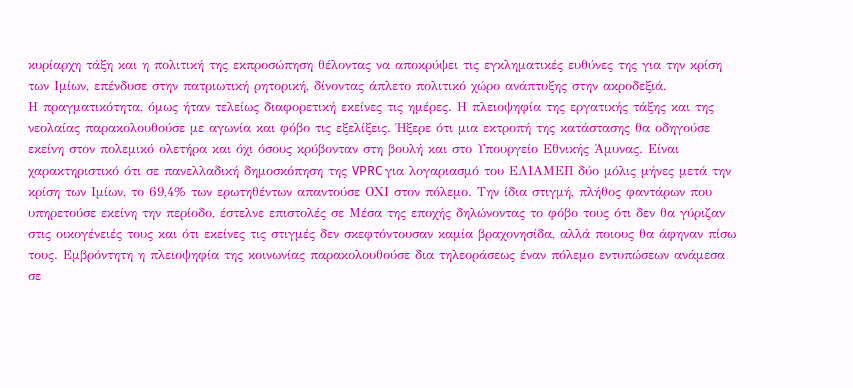κυρίαρχη τάξη και η πολιτική της εκπροσώπηση θέλοντας να αποκρύψει τις εγκληματικές ευθύνες της για την κρίση των Ιμίων, επένδυσε στην πατριωτική ρητορική, δίνοντας άπλετο πολιτικό χώρο ανάπτυξης στην ακροδεξιά.
Η πραγματικότητα, όμως ήταν τελείως διαφορετική εκείνες τις ημέρες. Η πλειοψηφία της εργατικής τάξης και της νεολαίας παρακολουθούσε με αγωνία και φόβο τις εξελίξεις. Ήξερε ότι μια εκτροπή της κατάστασης θα οδηγούσε εκείνη στον πολεμικό ολετήρα και όχι όσους κρύβονταν στη βουλή και στο Υπουργείο Εθνικής Άμυνας. Είναι χαρακτηριστικό ότι σε πανελλαδική δημοσκόπηση της VPRC για λογαριασμό του ΕΛΙΑΜΕΠ δύο μόλις μήνες μετά την κρίση των Ιμίων, το 69,4% των ερωτηθέντων απαντούσε ΟΧΙ στον πόλεμο. Την ίδια στιγμή, πλήθος φαντάρων που υπηρετούσε εκείνη την περίοδο, έστελνε επιστολές σε Μέσα της εποχής δηλώνοντας το φόβο τους ότι δεν θα γύριζαν στις οικογένειές τους και ότι εκείνες τις στιγμές δεν σκεφτόντουσαν καμία βραχονησίδα, αλλά ποιους θα άφηναν πίσω τους. Εμβρόντητη η πλειοψηφία της κοινωνίας παρακολουθούσε δια τηλεοράσεως έναν πόλεμο εντυπώσεων ανάμεσα σε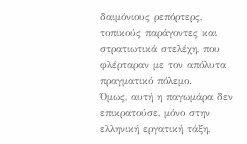δαιμόνιους ρεπόρτερς, τοπικούς παράγοντες και στρατιωτικά στελέχη, που φλέρταραν με τον απόλυτα πραγματικό πόλεμο.
Όμως, αυτή η παγωμάρα δεν επικρατούσε, μόνο στην ελληνική εργατική τάξη,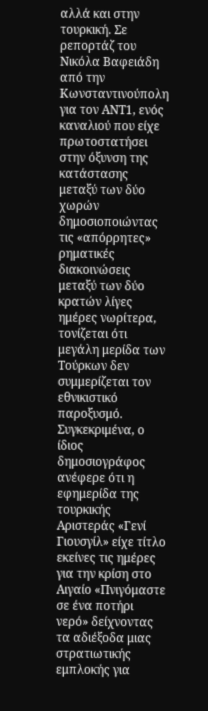αλλά και στην τουρκική. Σε ρεπορτάζ του Νικόλα Βαφειάδη από την Κωνσταντινούπολη για τον ΑΝΤ1, ενός καναλιού που είχε πρωτοστατήσει στην όξυνση της κατάστασης μεταξύ των δύο χωρών δημοσιοποιώντας τις «απόρρητες» ρηματικές διακοινώσεις μεταξύ των δύο κρατών λίγες ημέρες νωρίτερα, τονίζεται ότι μεγάλη μερίδα των Τούρκων δεν συμμερίζεται τον εθνικιστικό παροξυσμό. Συγκεκριμένα, ο ίδιος δημοσιογράφος ανέφερε ότι η εφημερίδα της τουρκικής Αριστεράς «Γενί Γιουσγίλ» είχε τίτλο εκείνες τις ημέρες για την κρίση στο Αιγαίο «Πνιγόμαστε σε ένα ποτήρι νερό» δείχνοντας τα αδιέξοδα μιας στρατιωτικής εμπλοκής για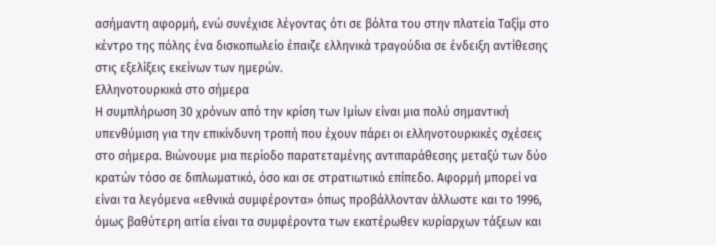ασήμαντη αφορμή, ενώ συνέχισε λέγοντας ότι σε βόλτα του στην πλατεία Ταξίμ στο κέντρο της πόλης ένα δισκοπωλείο έπαιζε ελληνικά τραγούδια σε ένδειξη αντίθεσης στις εξελίξεις εκείνων των ημερών.
Ελληνοτουρκικά στο σήμερα
Η συμπλήρωση 30 χρόνων από την κρίση των Ιμίων είναι μια πολύ σημαντική υπενθύμιση για την επικίνδυνη τροπή που έχουν πάρει οι ελληνοτουρκικές σχέσεις στο σήμερα. Βιώνουμε μια περίοδο παρατεταμένης αντιπαράθεσης μεταξύ των δύο κρατών τόσο σε διπλωματικό, όσο και σε στρατιωτικό επίπεδο. Αφορμή μπορεί να είναι τα λεγόμενα «εθνικά συμφέροντα» όπως προβάλλονταν άλλωστε και το 1996, όμως βαθύτερη αιτία είναι τα συμφέροντα των εκατέρωθεν κυρίαρχων τάξεων και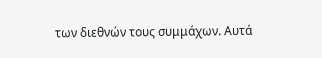των διεθνών τους συμμάχων. Αυτά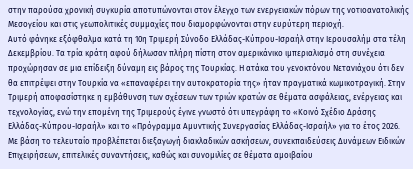στην παρούσα χρονική συγκυρία αποτυπώνονται στον έλεγχο των ενεργειακών πόρων της νοτιοανατολικής Μεσογείου και στις γεωπολιτικές συμμαχίες που διαμορφώνονται στην ευρύτερη περιοχή.
Αυτό φάνηκε εξόφθαλμα κατά τη 10η Τριμερή Σύνοδο Ελλάδας-Κύπρου-Ισραήλ στην Ιερουσαλήμ στα τέλη Δεκεμβρίου. Τα τρία κράτη αφού δήλωσαν πλήρη πίστη στον αμερικάνικο ιμπεριαλισμό στη συνέχεια προχώρησαν σε μια επίδειξη δύναμη εις βάρος της Τουρκίας. Η ατάκα του γενοκτόνου Νετανιάχου ότι δεν θα επιτρέψει στην Τουρκία να «επαναφέρει την αυτοκρατορία της» ήταν πραγματικά κωμικοτραγική. Στην Τριμερή αποφασίστηκε η εμβάθυνση των σχέσεων των τριών κρατών σε θέματα ασφάλειας, ενέργειας και τεχνολογίας, ενώ την επομένη της Τριμερούς έγινε γνωστό ότι υπεγράφη το «Κοινό Σχέδιο Δράσης Ελλάδας-Κύπρου-Ισραήλ» και το «Πρόγραμμα Αμυντικής Συνεργασίας Ελλάδας-Ισραήλ» για το έτος 2026. Με βάση το τελευταίο προβλέπεται διεξαγωγή διακλαδικών ασκήσεων, συνεκπαιδεύσεις Δυνάμεων Ειδικών Επιχειρήσεων, επιτελικές συναντήσεις, καθώς και συνομιλίες σε θέματα αμοιβαίου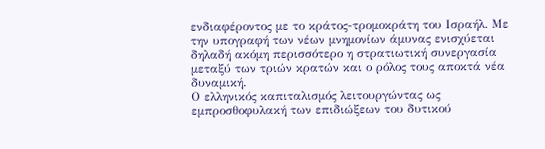ενδιαφέροντος με το κράτος-τρομοκράτη του Ισραήλ. Με την υπογραφή των νέων μνημονίων άμυνας ενισχύεται δηλαδή ακόμη περισσότερο η στρατιωτική συνεργασία μεταξύ των τριών κρατών και ο ρόλος τους αποκτά νέα δυναμική.
Ο ελληνικός καπιταλισμός λειτουργώντας ως εμπροσθοφυλακή των επιδιώξεων του δυτικού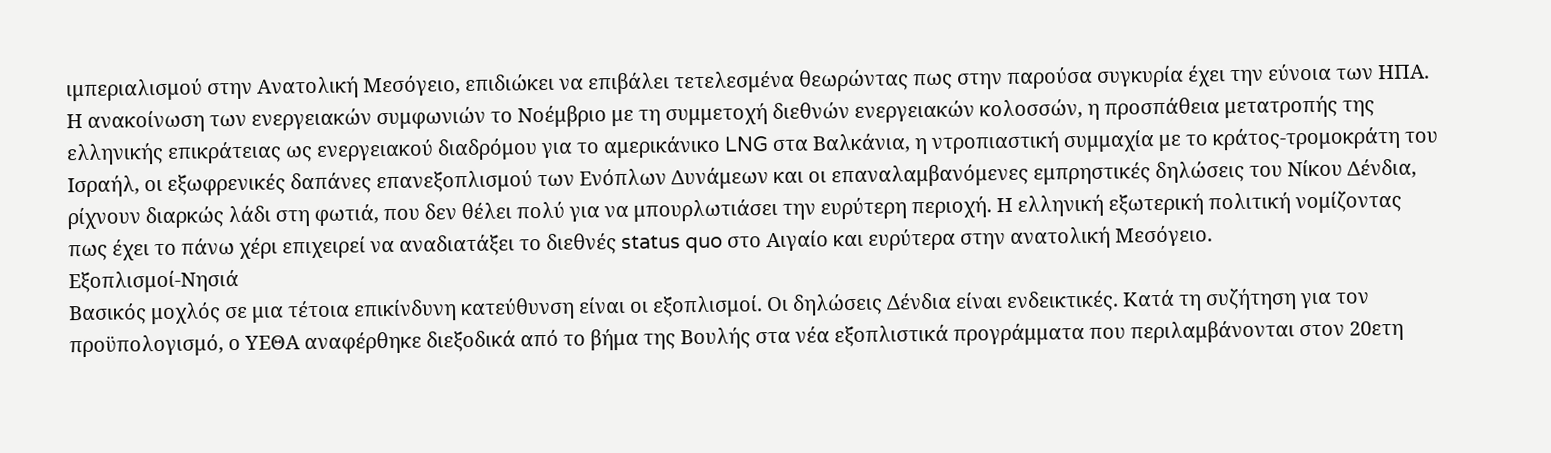ιμπεριαλισμού στην Ανατολική Μεσόγειο, επιδιώκει να επιβάλει τετελεσμένα θεωρώντας πως στην παρούσα συγκυρία έχει την εύνοια των ΗΠΑ. Η ανακοίνωση των ενεργειακών συμφωνιών το Νοέμβριο με τη συμμετοχή διεθνών ενεργειακών κολοσσών, η προσπάθεια μετατροπής της ελληνικής επικράτειας ως ενεργειακού διαδρόμου για το αμερικάνικο LNG στα Βαλκάνια, η ντροπιαστική συμμαχία με το κράτος-τρομοκράτη του Ισραήλ, οι εξωφρενικές δαπάνες επανεξοπλισμού των Ενόπλων Δυνάμεων και οι επαναλαμβανόμενες εμπρηστικές δηλώσεις του Νίκου Δένδια, ρίχνουν διαρκώς λάδι στη φωτιά, που δεν θέλει πολύ για να μπουρλωτιάσει την ευρύτερη περιοχή. Η ελληνική εξωτερική πολιτική νομίζοντας πως έχει το πάνω χέρι επιχειρεί να αναδιατάξει το διεθνές status quo στο Αιγαίο και ευρύτερα στην ανατολική Μεσόγειο.
Εξοπλισμοί-Νησιά
Βασικός μοχλός σε μια τέτοια επικίνδυνη κατεύθυνση είναι οι εξοπλισμοί. Οι δηλώσεις Δένδια είναι ενδεικτικές. Κατά τη συζήτηση για τον προϋπολογισμό, ο ΥΕΘΑ αναφέρθηκε διεξοδικά από το βήμα της Βουλής στα νέα εξοπλιστικά προγράμματα που περιλαμβάνονται στον 20ετη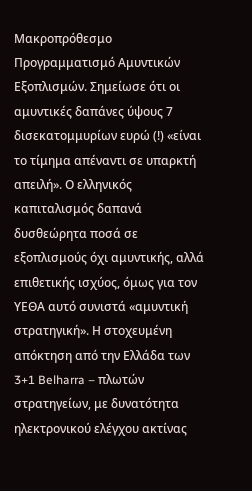Μακροπρόθεσμο Προγραμματισμό Αμυντικών Εξοπλισμών. Σημείωσε ότι οι αμυντικές δαπάνες ύψους 7 δισεκατομμυρίων ευρώ (!) «είναι το τίμημα απέναντι σε υπαρκτή απειλή». Ο ελληνικός καπιταλισμός δαπανά δυσθεώρητα ποσά σε εξοπλισμούς όχι αμυντικής, αλλά επιθετικής ισχύος, όμως για τον ΥΕΘΑ αυτό συνιστά «αμυντική στρατηγική». Η στοχευμένη απόκτηση από την Ελλάδα των 3+1 Belharra – πλωτών στρατηγείων, με δυνατότητα ηλεκτρονικού ελέγχου ακτίνας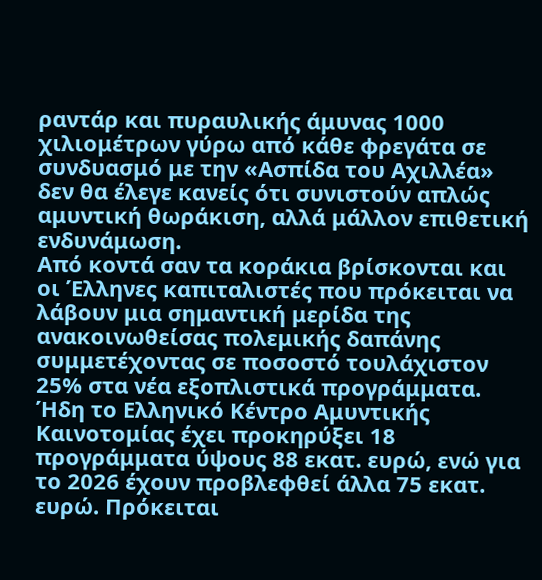ραντάρ και πυραυλικής άμυνας 1000 χιλιομέτρων γύρω από κάθε φρεγάτα σε συνδυασμό με την «Ασπίδα του Αχιλλέα» δεν θα έλεγε κανείς ότι συνιστούν απλώς αμυντική θωράκιση, αλλά μάλλον επιθετική ενδυνάμωση.
Από κοντά σαν τα κοράκια βρίσκονται και οι Έλληνες καπιταλιστές που πρόκειται να λάβουν μια σημαντική μερίδα της ανακοινωθείσας πολεμικής δαπάνης συμμετέχοντας σε ποσοστό τουλάχιστον 25% στα νέα εξοπλιστικά προγράμματα. Ήδη το Ελληνικό Κέντρο Αμυντικής Καινοτομίας έχει προκηρύξει 18 προγράμματα ύψους 88 εκατ. ευρώ, ενώ για το 2026 έχουν προβλεφθεί άλλα 75 εκατ. ευρώ. Πρόκειται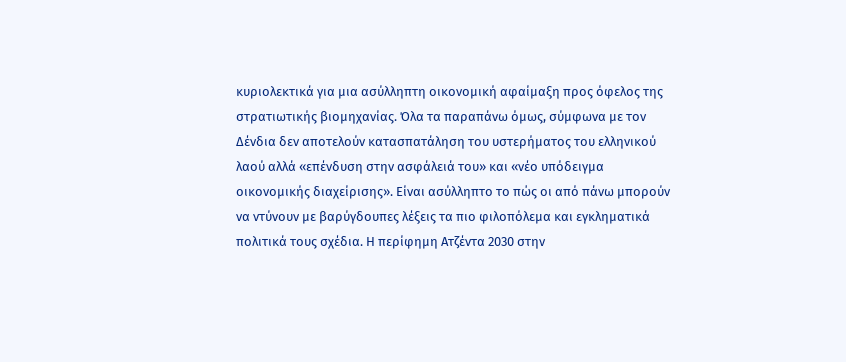κυριολεκτικά για μια ασύλληπτη οικονομική αφαίμαξη προς όφελος της στρατιωτικής βιομηχανίας. Όλα τα παραπάνω όμως, σύμφωνα με τον Δένδια δεν αποτελούν κατασπατάληση του υστερήματος του ελληνικού λαού αλλά «επένδυση στην ασφάλειά του» και «νέο υπόδειγμα οικονομικής διαχείρισης». Είναι ασύλληπτο το πώς οι από πάνω μπορούν να ντύνουν με βαρύγδουπες λέξεις τα πιο φιλοπόλεμα και εγκληματικά πολιτικά τους σχέδια. Η περίφημη Ατζέντα 2030 στην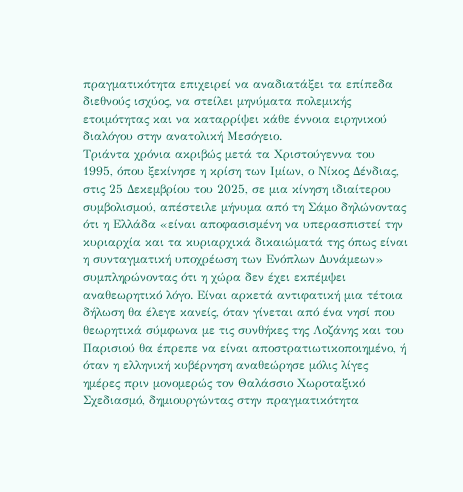πραγματικότητα επιχειρεί να αναδιατάξει τα επίπεδα διεθνούς ισχύος, να στείλει μηνύματα πολεμικής ετοιμότητας και να καταρρίψει κάθε έννοια ειρηνικού διαλόγου στην ανατολική Μεσόγειο.
Τριάντα χρόνια ακριβώς μετά τα Χριστούγεννα του 1995, όπου ξεκίνησε η κρίση των Ιμίων, ο Νίκος Δένδιας, στις 25 Δεκεμβρίου του 2025, σε μια κίνηση ιδιαίτερου συμβολισμού, απέστειλε μήνυμα από τη Σάμο δηλώνοντας ότι η Ελλάδα «είναι αποφασισμένη να υπερασπιστεί την κυριαρχία και τα κυριαρχικά δικαιώματά της όπως είναι η συνταγματική υποχρέωση των Ενόπλων Δυνάμεων» συμπληρώνοντας ότι η χώρα δεν έχει εκπέμψει αναθεωρητικό λόγο. Είναι αρκετά αντιφατική μια τέτοια δήλωση θα έλεγε κανείς, όταν γίνεται από ένα νησί που θεωρητικά σύμφωνα με τις συνθήκες της Λοζάνης και του Παρισιού θα έπρεπε να είναι αποστρατιωτικοποιημένο, ή όταν η ελληνική κυβέρνηση αναθεώρησε μόλις λίγες ημέρες πριν μονομερώς τον Θαλάσσιο Χωροταξικό Σχεδιασμό, δημιουργώντας στην πραγματικότητα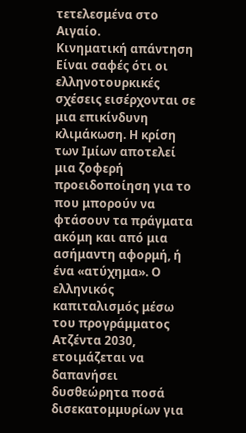τετελεσμένα στο Αιγαίο.
Κινηματική απάντηση
Είναι σαφές ότι οι ελληνοτουρκικές σχέσεις εισέρχονται σε μια επικίνδυνη κλιμάκωση. Η κρίση των Ιμίων αποτελεί μια ζοφερή προειδοποίηση για το που μπορούν να φτάσουν τα πράγματα ακόμη και από μια ασήμαντη αφορμή, ή ένα «ατύχημα». Ο ελληνικός καπιταλισμός μέσω του προγράμματος Ατζέντα 2030, ετοιμάζεται να δαπανήσει δυσθεώρητα ποσά δισεκατομμυρίων για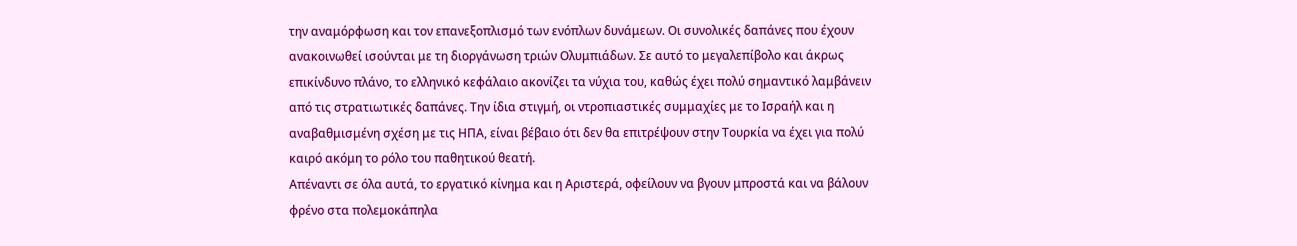την αναμόρφωση και τον επανεξοπλισμό των ενόπλων δυνάμεων. Οι συνολικές δαπάνες που έχουν ανακοινωθεί ισούνται με τη διοργάνωση τριών Ολυμπιάδων. Σε αυτό το μεγαλεπίβολο και άκρως επικίνδυνο πλάνο, το ελληνικό κεφάλαιο ακονίζει τα νύχια του, καθώς έχει πολύ σημαντικό λαμβάνειν από τις στρατιωτικές δαπάνες. Την ίδια στιγμή, οι ντροπιαστικές συμμαχίες με το Ισραήλ και η αναβαθμισμένη σχέση με τις ΗΠΑ, είναι βέβαιο ότι δεν θα επιτρέψουν στην Τουρκία να έχει για πολύ καιρό ακόμη το ρόλο του παθητικού θεατή.
Απέναντι σε όλα αυτά, το εργατικό κίνημα και η Αριστερά, οφείλουν να βγουν μπροστά και να βάλουν φρένο στα πολεμοκάπηλα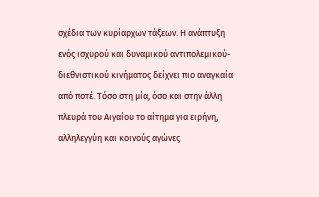σχέδια των κυρίαρχων τάξεων. Η ανάπτυξη ενός ισχυρού και δυναμικού αντιπολεμικού-διεθνιστικού κινήματος δείχνει πιο αναγκαία από ποτέ. Τόσο στη μία, όσο και στην άλλη πλευρά του Αιγαίου το αίτημα για ειρήνη, αλληλεγγύη και κοινούς αγώνες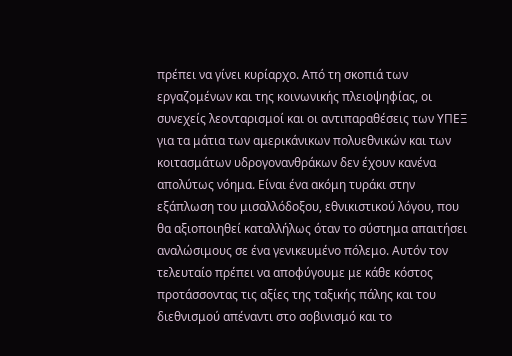πρέπει να γίνει κυρίαρχο. Από τη σκοπιά των εργαζομένων και της κοινωνικής πλειοψηφίας, οι συνεχείς λεονταρισμοί και οι αντιπαραθέσεις των ΥΠΕΞ για τα μάτια των αμερικάνικων πολυεθνικών και των κοιτασμάτων υδρογονανθράκων δεν έχουν κανένα απολύτως νόημα. Είναι ένα ακόμη τυράκι στην εξάπλωση του μισαλλόδοξου, εθνικιστικού λόγου, που θα αξιοποιηθεί καταλλήλως όταν το σύστημα απαιτήσει αναλώσιμους σε ένα γενικευμένο πόλεμο. Αυτόν τον τελευταίο πρέπει να αποφύγουμε με κάθε κόστος προτάσσοντας τις αξίες της ταξικής πάλης και του διεθνισμού απέναντι στο σοβινισμό και το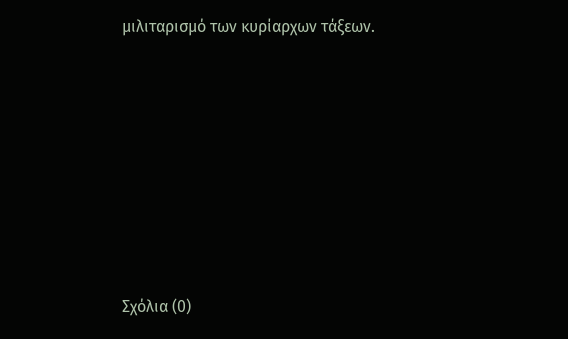μιλιταρισμό των κυρίαρχων τάξεων.









Σχόλια (0)